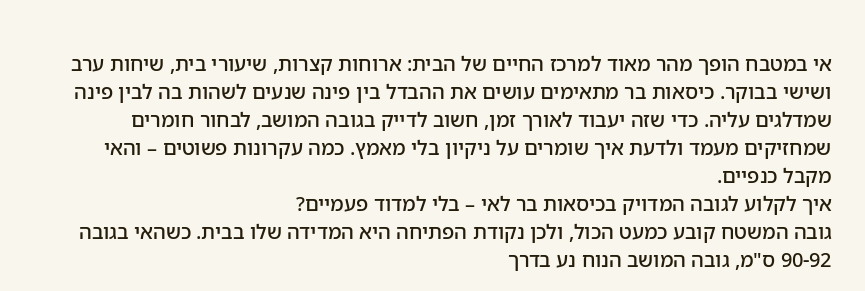אי במטבח הופך מהר מאוד למרכז החיים של הבית: ארוחות קצרות, שיעורי בית, שיחות ערב ושישי בבוקר. כיסאות בר מתאימים עושים את ההבדל בין פינה שנעים לשהות בה לבין פינה שמדלגים עליה. כדי שזה יעבוד לאורך זמן, חשוב לדייק בגובה המושב, לבחור חומרים שמחזיקים מעמד ולדעת איך שומרים על ניקיון בלי מאמץ. כמה עקרונות פשוטים – והאי מקבל כנפיים.
איך לקלוע לגובה המדויק בכיסאות בר לאי – בלי למדוד פעמיים?
גובה המשטח קובע כמעט הכול, ולכן נקודת הפתיחה היא המדידה שלו בבית. כשהאי בגובה 90-92 ס"מ, גובה המושב הנוח נע בדרך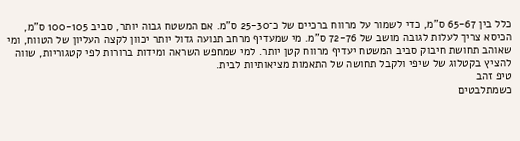כלל בין 65-67 ס"מ, כדי לשמור על מרווח ברכיים של כ־25-30 ס"מ. אם המשטח גבוה יותר, סביב 100-105 ס"מ, הכיסא צריך לעלות לגובה מושב של 72-76 ס"מ. מי שמעדיף מרחב תנועה גדול יותר יכוון לקצה העליון של הטווח, ומי שאוהב תחושת חיבוק סביב המשטח יעדיף מרווח קטן יותר. למי שמחפש השראה ומידות ברורות לפי קטגוריות, שווה להציץ בקטלוג של שיפי ולקבל תחושה של התאמות מציאותיות לבית.
טיפ זהב
כשמתלבטים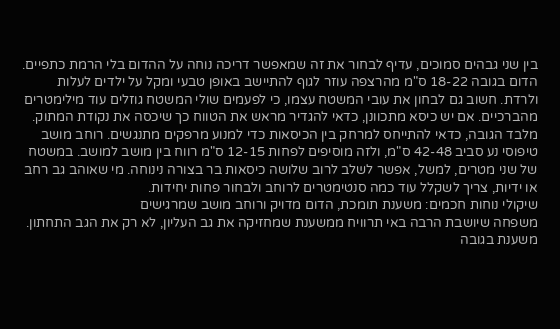בין שני גבהים סמוכים, עדיף לבחור את זה שמאפשר דריכה נוחה על ההדום בלי הרמת כתפיים. הדום בגובה 18-22 ס"מ מהרצפה עוזר לגוף להתיישב באופן טבעי ומקל על ילדים לעלות ולרדת. חשוב גם לבחון את עובי המשטח עצמו, כי לפעמים שולי המשטח גוזלים עוד מילימטרים מהברכיים. אם יש כיסא מתכוונן, כדאי להגדיר מראש את הטווח כך שיכסה את נקודת המתוק.
מלבד הגובה, כדאי להתייחס למרחק בין הכיסאות כדי למנוע מרפקים מתנגשים. רוחב מושב טיפוסי נע סביב 42-48 ס"מ, ולזה מוסיפים לפחות 12-15 ס"מ רווח בין מושב למושב. במשטח של שני מטרים, למשל, אפשר לשלב לרוב שלושה כיסאות בר בצורה נינוחה. מי שאוהב גב רחב או ידיות, צריך לשקלל עוד כמה סנטימטרים לרוחב ולבחור פחות יחידות.
שיקולי נוחות חכמים: משענת תומכת, הדום מדויק ורוחב מושב שמרגישים
משפחה שיושבת הרבה באי תרוויח ממשענת שמחזיקה את גב העליון, לא רק את הגב התחתון. משענת בגובה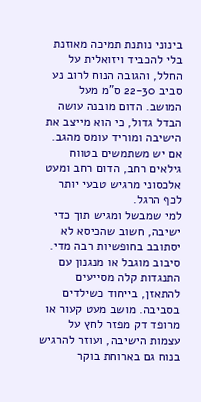בינוני נותנת תמיכה מאוזנת בלי להכביד ויזואלית על החלל, והגובה הנוח לרוב נע סביב 22-30 ס"מ מעל המושב. הדום מובנה עושה הבדל גדול, כי הוא מייצב את הישיבה ומוריד עומס מהגב. אם יש משתמשים בטווח גילאים רחב, הדום רחב ומעט אלכסוני מרגיש טבעי יותר לכף הרגל.
למי שמבשל ומגיש תוך כדי ישיבה, חשוב שהכיסא לא יסתובב בחופשיות רבה מדי. סיבוב מוגבל או מנגנון עם התנגדות קלה מסייעים להתאזן, בייחוד כשילדים בסביבה. מושב מעט קעור או מרופד דק מפזר לחץ על עצמות הישיבה, ועוזר להרגיש בנוח גם בארוחת בוקר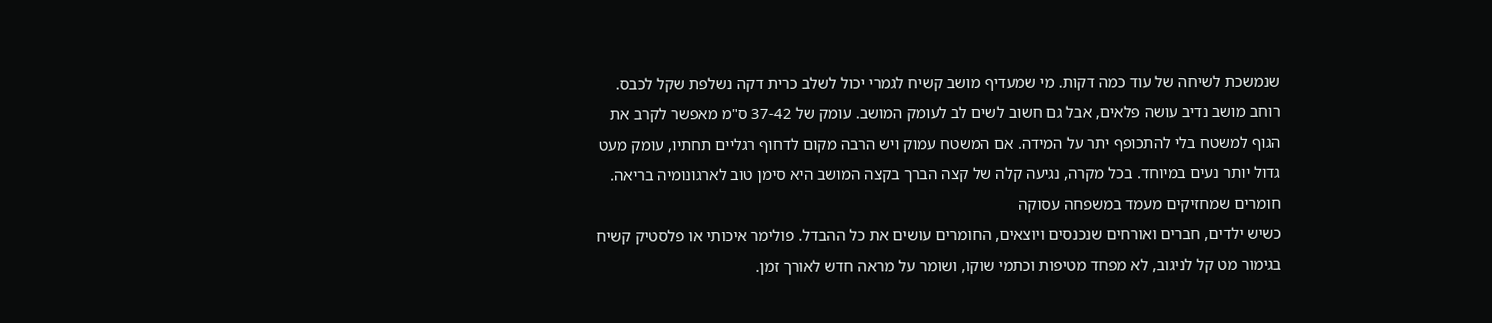שנמשכת לשיחה של עוד כמה דקות. מי שמעדיף מושב קשיח לגמרי יכול לשלב כרית דקה נשלפת שקל לכבס.
רוחב מושב נדיב עושה פלאים, אבל גם חשוב לשים לב לעומק המושב. עומק של 37-42 ס"מ מאפשר לקרב את הגוף למשטח בלי להתכופף יתר על המידה. אם המשטח עמוק ויש הרבה מקום לדחוף רגליים תחתיו, עומק מעט גדול יותר נעים במיוחד. בכל מקרה, נגיעה קלה של קצה הברך בקצה המושב היא סימן טוב לארגונומיה בריאה.
חומרים שמחזיקים מעמד במשפחה עסוקה
כשיש ילדים, חברים ואורחים שנכנסים ויוצאים, החומרים עושים את כל ההבדל. פולימר איכותי או פלסטיק קשיח בגימור מט קל לניגוב, לא מפחד מטיפות וכתמי שוקו, ושומר על מראה חדש לאורך זמן.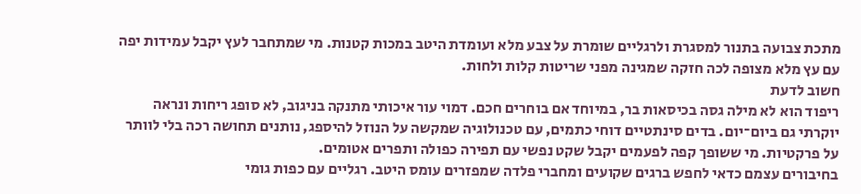מתכת צבועה בתנור למסגרת ולרגליים שומרת על צבע מלא ועומדת היטב במכות קטנות. מי שמתחבר לעץ יקבל עמידות יפה עם עץ מלא מצופה לכה חזקה שמגינה מפני שריטות קלות ולחות.
חשוב לדעת
ריפוד הוא לא מילה גסה בכיסאות בר, במיוחד אם בוחרים חכם. דמוי עור איכותי מתנקה בניגוב, לא סופג ריחות ונראה יוקרתי גם ביום־יום. בדים סינתטיים דוחי כתמים, עם טכנולוגיה שמקשה על הנוזל להיספג, נותנים תחושה רכה בלי לוותר על פרקטיות. מי ששופך קפה לפעמים יקבל שקט נפשי עם תפירה כפולה ותפרים אטומים.
בחיבורים עצמם כדאי לחפש ברגים שקועים ומחברי פלדה שמפזרים עומס היטב. רגליים עם כפות גומי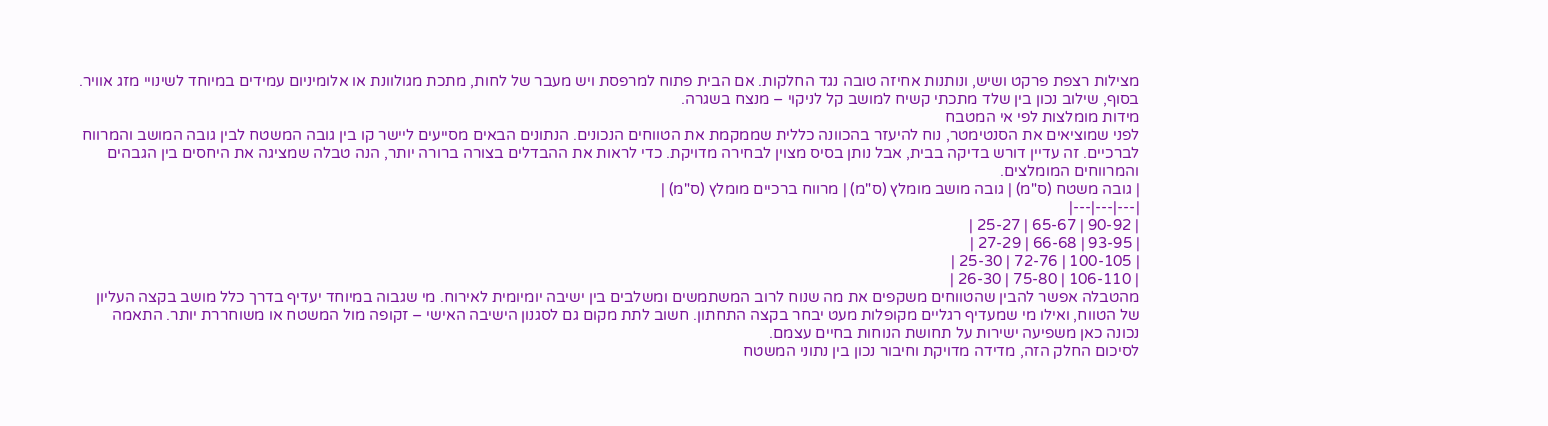מצילות רצפת פרקט ושיש, ונותנות אחיזה טובה נגד החלקות. אם הבית פתוח למרפסת ויש מעבר של לחות, מתכת מגולוונת או אלומיניום עמידים במיוחד לשינויי מזג אוויר. בסוף, שילוב נכון בין שלד מתכתי קשיח למושב קל לניקוי – מנצח בשגרה.
מידות מומלצות לפי אי המטבח
לפני שמוציאים את הסנטימטר, נוח להיעזר בהכוונה כללית שממקמת את הטווחים הנכונים. הנתונים הבאים מסייעים ליישר קו בין גובה המשטח לבין גובה המושב והמרווח לברכיים. זה עדיין דורש בדיקה בבית, אבל נותן בסיס מצוין לבחירה מדויקת. כדי לראות את ההבדלים בצורה ברורה יותר, הנה טבלה שמציגה את היחסים בין הגבהים והמרווחים המומלצים.
| גובה משטח (ס"מ) | גובה מושב מומלץ (ס"מ) | מרווח ברכיים מומלץ (ס"מ) |
|---|---|---|
| 90-92 | 65-67 | 25-27 |
| 93-95 | 66-68 | 27-29 |
| 100-105 | 72-76 | 25-30 |
| 106-110 | 75-80 | 26-30 |
מהטבלה אפשר להבין שהטווחים משקפים את מה שנוח לרוב המשתמשים ומשלבים בין ישיבה יומיומית לאירוח. מי שגבוה במיוחד יעדיף בדרך כלל מושב בקצה העליון של הטווח, ואילו מי שמעדיף רגליים מקופלות מעט יבחר בקצה התחתון. חשוב לתת מקום גם לסגנון הישיבה האישי – זקופה מול המשטח או משוחררת יותר. התאמה נכונה כאן משפיעה ישירות על תחושת הנוחות בחיים עצמם.
לסיכום החלק הזה, מדידה מדויקת וחיבור נכון בין נתוני המשטח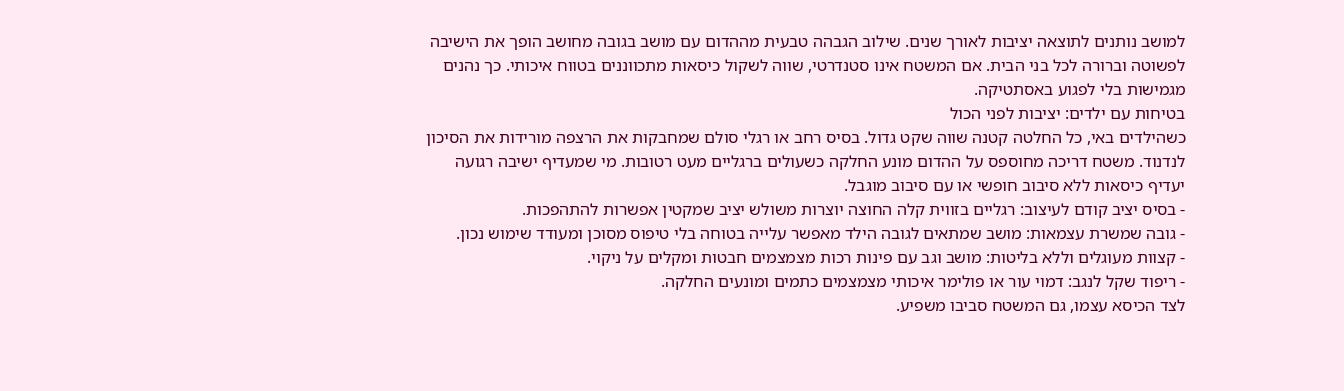למושב נותנים לתוצאה יציבות לאורך שנים. שילוב הגבהה טבעית מההדום עם מושב בגובה מחושב הופך את הישיבה לפשוטה וברורה לכל בני הבית. אם המשטח אינו סטנדרטי, שווה לשקול כיסאות מתכווננים בטווח איכותי. כך נהנים מגמישות בלי לפגוע באסתטיקה.
בטיחות עם ילדים: יציבות לפני הכול
כשהילדים באי, כל החלטה קטנה שווה שקט גדול. בסיס רחב או רגלי סולם שמחבקות את הרצפה מורידות את הסיכון לנדנוד. משטח דריכה מחוספס על ההדום מונע החלקה כשעולים ברגליים מעט רטובות. מי שמעדיף ישיבה רגועה יעדיף כיסאות ללא סיבוב חופשי או עם סיבוב מוגבל.
- בסיס יציב קודם לעיצוב: רגליים בזווית קלה החוצה יוצרות משולש יציב שמקטין אפשרות להתהפכות.
- גובה שמשרת עצמאות: מושב שמתאים לגובה הילד מאפשר עלייה בטוחה בלי טיפוס מסוכן ומעודד שימוש נכון.
- קצוות מעוגלים וללא בליטות: מושב וגב עם פינות רכות מצמצמים חבטות ומקלים על ניקוי.
- ריפוד שקל לנגב: דמוי עור או פולימר איכותי מצמצמים כתמים ומונעים החלקה.
לצד הכיסא עצמו, גם המשטח סביבו משפיע.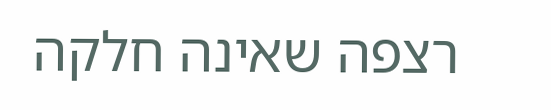רצפה שאינה חלקה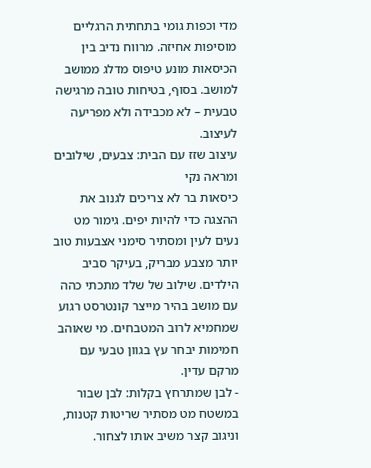מדי וכפות גומי בתחתית הרגליים מוסיפות אחיזה. מרווח נדיב בין הכיסאות מונע טיפוס מדלג ממושב למושב. בסוף, בטיחות טובה מרגישה טבעית – לא מכבידה ולא מפריעה לעיצוב.
עיצוב שזז עם הבית: צבעים, שילובים ומראה נקי
כיסאות בר לא צריכים לגנוב את ההצגה כדי להיות יפים. גימור מט נעים לעין ומסתיר סימני אצבעות טוב יותר מצבע מבריק, בעיקר סביב הילדים. שילוב של שלד מתכתי כהה עם מושב בהיר מייצר קונטרסט רגוע שמחמיא לרוב המטבחים. מי שאוהב חמימות יבחר עץ בגוון טבעי עם מרקם עדין.
- לבן שמתרחץ בקלות: לבן שבור במשטח מט מסתיר שריטות קטנות, וניגוב קצר משיב אותו לצחור.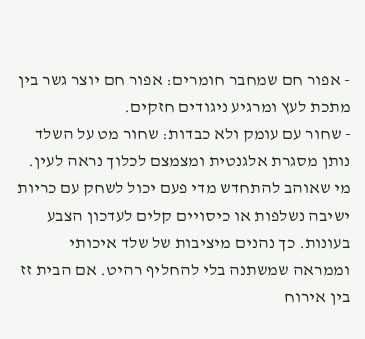- אפור חם שמחבר חומרים: אפור חם יוצר גשר בין מתכת לעץ ומרגיע ניגודים חזקים.
- שחור עם עומק ולא כבדות: שחור מט על השלד נותן מסגרת אלגנטית ומצמצם לכלוך נראה לעין.
מי שאוהב להתחדש מדי פעם יכול לשחק עם כריות ישיבה נשלפות או כיסויים קלים לעדכון הצבע בעונות. כך נהנים מיציבות של שלד איכותי וממראה שמשתנה בלי להחליף רהיט. אם הבית זז בין אירוח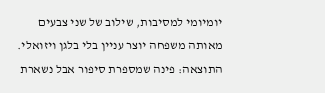יומיומי למסיבות, שילוב של שני צבעים מאותה משפחה יוצר עניין בלי בלגן ויזואלי. התוצאה: פינה שמספרת סיפור אבל נשארת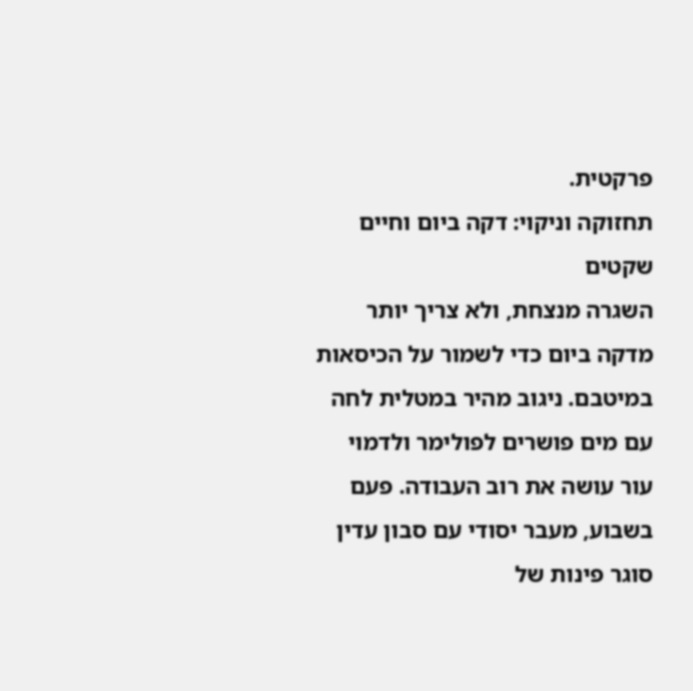פרקטית.
תחזוקה וניקוי: דקה ביום וחיים שקטים
השגרה מנצחת, ולא צריך יותר מדקה ביום כדי לשמור על הכיסאות במיטבם. ניגוב מהיר במטלית לחה עם מים פושרים לפולימר ולדמוי עור עושה את רוב העבודה. פעם בשבוע, מעבר יסודי עם סבון עדין סוגר פינות של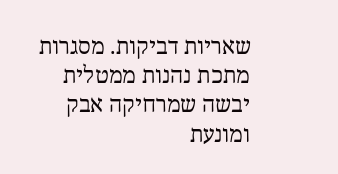שאריות דביקות. מסגרות מתכת נהנות ממטלית יבשה שמרחיקה אבק ומונעת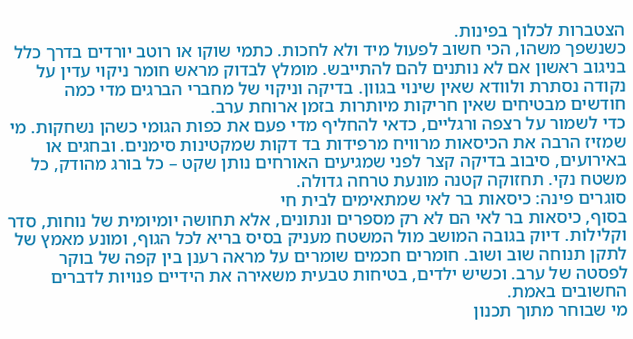הצטברות לכלוך בפינות.
כשנשפך משהו, הכי חשוב לפעול מיד ולא לחכות. כתמי שוקו או רוטב יורדים בדרך כלל בניגוב ראשון אם לא נותנים להם להתייבש. מומלץ לבדוק מראש חומר ניקוי עדין על נקודה נסתרת ולוודא שאין שינוי בגוון. בדיקה וניקוי של מחברי הברגים מדי כמה חודשים מבטיחים שאין חריקות מיותרות בזמן ארוחת ערב.
כדי לשמור על רצפה ורגליים, כדאי להחליף מדי פעם את כפות הגומי כשהן נשחקות. מי שמזיז הרבה את הכיסאות מרוויח מרפידות בד דקות שמקטינות סימנים. ובחגים או באירועים, סיבוב בדיקה קצר לפני שמגיעים האורחים נותן שקט – כל בורג מהודק, כל משטח נקי. תחזוקה קטנה מונעת טרחה גדולה.
סוגרים פינה: כיסאות בר לאי שמתאימים לבית חי
בסוף, כיסאות בר לאי הם לא רק מספרים ונתונים, אלא תחושה יומיומית של נוחות, סדר וקלילות. דיוק בגובה המושב מול המשטח מעניק בסיס בריא לכל הגוף, ומונע מאמץ של לתקן תנוחה שוב ושוב. חומרים חכמים שומרים על מראה רענן בין קפה של בוקר לפסטה של ערב. וכשיש ילדים, בטיחות טבעית משאירה את הידיים פנויות לדברים החשובים באמת.
מי שבוחר מתוך תכנון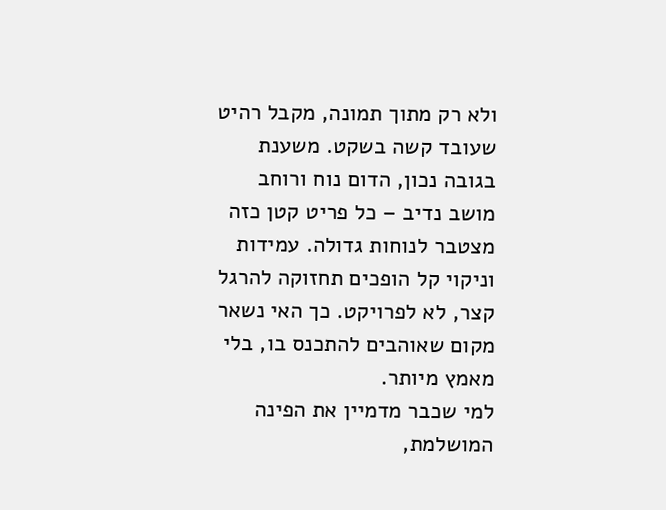ולא רק מתוך תמונה, מקבל רהיט שעובד קשה בשקט. משענת בגובה נכון, הדום נוח ורוחב מושב נדיב – כל פריט קטן כזה מצטבר לנוחות גדולה. עמידות וניקוי קל הופכים תחזוקה להרגל קצר, לא לפרויקט. כך האי נשאר מקום שאוהבים להתכנס בו, בלי מאמץ מיותר.
למי שכבר מדמיין את הפינה המושלמת,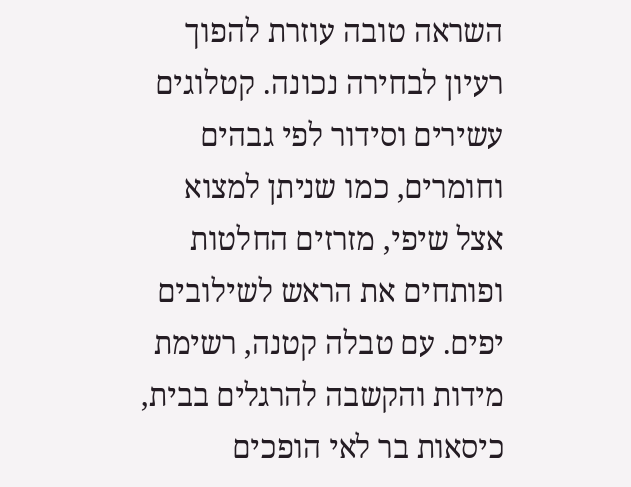השראה טובה עוזרת להפוך רעיון לבחירה נכונה. קטלוגים עשירים וסידור לפי גבהים וחומרים, כמו שניתן למצוא אצל שיפי, מזרזים החלטות ופותחים את הראש לשילובים יפים. עם טבלה קטנה, רשימת מידות והקשבה להרגלים בבית, כיסאות בר לאי הופכים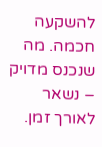להשקעה חכמה. מה שנכנס מדויק – נשאר לאורך זמן.